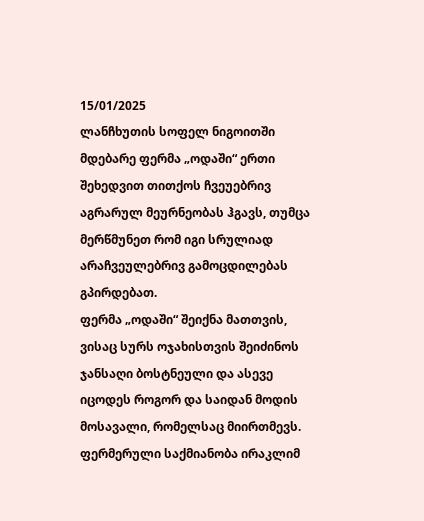15/01/2025
ლანჩხუთის სოფელ ნიგოითში მდებარე ფერმა „ოდაში“ ერთი შეხედვით თითქოს ჩვეუებრივ აგრარულ მეურნეობას ჰგავს, თუმცა მერწმუნეთ რომ იგი სრულიად არაჩვეულებრივ გამოცდილებას გპირდებათ.
ფერმა „ოდაში“ შეიქნა მათთვის, ვისაც სურს ოჯახისთვის შეიძინოს ჯანსაღი ბოსტნეული და ასევე იცოდეს როგორ და საიდან მოდის მოსავალი, რომელსაც მიირთმევს.
ფერმერული საქმიანობა ირაკლიმ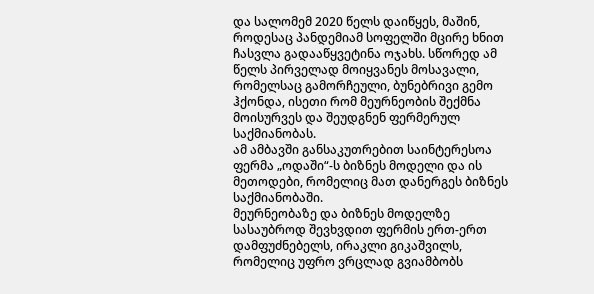და სალომემ 2020 წელს დაიწყეს, მაშინ, როდესაც პანდემიამ სოფელში მცირე ხნით ჩასვლა გადააწყვეტინა ოჯახს. სწორედ ამ წელს პირველად მოიყვანეს მოსავალი, რომელსაც გამორჩეული, ბუნებრივი გემო ჰქონდა, ისეთი რომ მეურნეობის შექმნა მოისურვეს და შეუდგნენ ფერმერულ საქმიანობას.
ამ ამბავში განსაკუთრებით საინტერესოა ფერმა „ოდაში“-ს ბიზნეს მოდელი და ის მეთოდები, რომელიც მათ დანერგეს ბიზნეს საქმიანობაში.
მეურნეობაზე და ბიზნეს მოდელზე სასაუბროდ შევხვდით ფერმის ერთ-ერთ დამფუძნებელს, ირაკლი გიკაშვილს, რომელიც უფრო ვრცლად გვიამბობს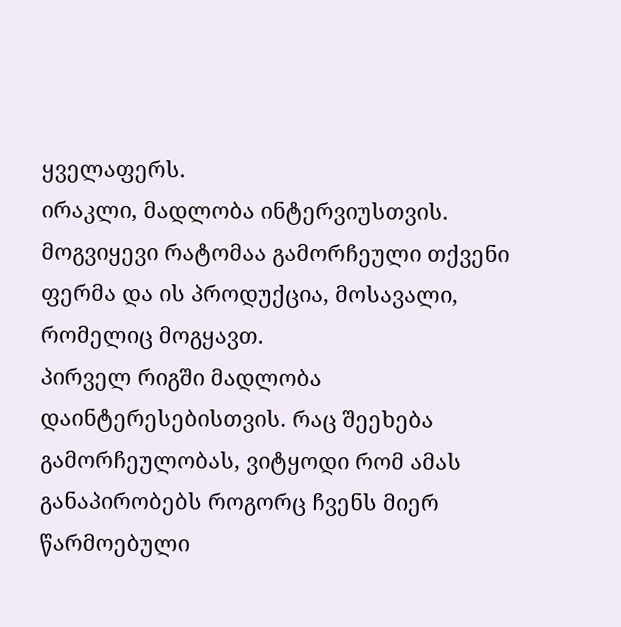ყველაფერს.
ირაკლი, მადლობა ინტერვიუსთვის. მოგვიყევი რატომაა გამორჩეული თქვენი ფერმა და ის პროდუქცია, მოსავალი, რომელიც მოგყავთ.
პირველ რიგში მადლობა დაინტერესებისთვის. რაც შეეხება გამორჩეულობას, ვიტყოდი რომ ამას განაპირობებს როგორც ჩვენს მიერ წარმოებული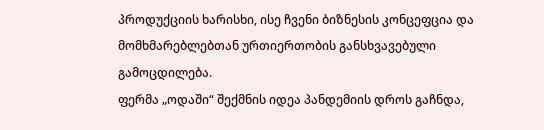პროდუქციის ხარისხი, ისე ჩვენი ბიზნესის კონცეფცია და მომხმარებლებთან ურთიერთობის განსხვავებული გამოცდილება.
ფერმა „ოდაში“ შექმნის იდეა პანდემიის დროს გაჩნდა,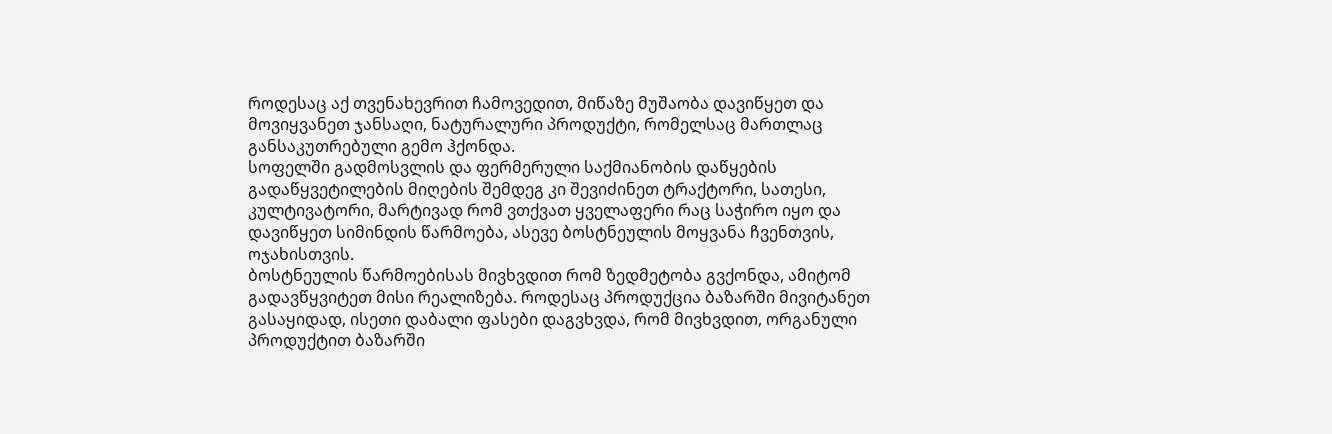როდესაც აქ თვენახევრით ჩამოვედით, მიწაზე მუშაობა დავიწყეთ და მოვიყვანეთ ჯანსაღი, ნატურალური პროდუქტი, რომელსაც მართლაც განსაკუთრებული გემო ჰქონდა.
სოფელში გადმოსვლის და ფერმერული საქმიანობის დაწყების გადაწყვეტილების მიღების შემდეგ კი შევიძინეთ ტრაქტორი, სათესი, კულტივატორი, მარტივად რომ ვთქვათ ყველაფერი რაც საჭირო იყო და დავიწყეთ სიმინდის წარმოება, ასევე ბოსტნეულის მოყვანა ჩვენთვის, ოჯახისთვის.
ბოსტნეულის წარმოებისას მივხვდით რომ ზედმეტობა გვქონდა, ამიტომ გადავწყვიტეთ მისი რეალიზება. როდესაც პროდუქცია ბაზარში მივიტანეთ გასაყიდად, ისეთი დაბალი ფასები დაგვხვდა, რომ მივხვდით, ორგანული პროდუქტით ბაზარში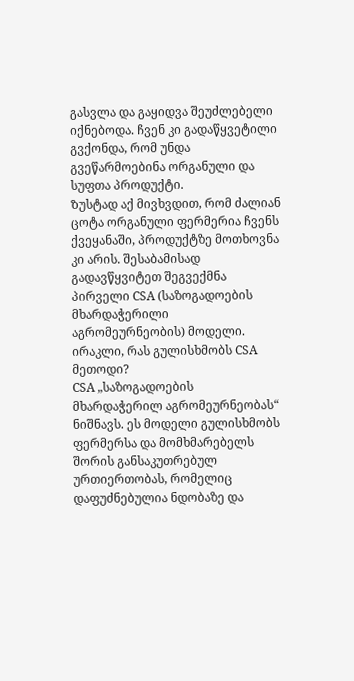გასვლა და გაყიდვა შეუძლებელი იქნებოდა. ჩვენ კი გადაწყვეტილი გვქონდა, რომ უნდა გვეწარმოებინა ორგანული და სუფთა პროდუქტი.
Ზუსტად აქ მივხვდით, რომ ძალიან ცოტა ორგანული ფერმერია ჩვენს ქვეყანაში, პროდუქტზე მოთხოვნა კი არის. შესაბამისად გადავწყვიტეთ შეგვექმნა პირველი CSA (საზოგადოების მხარდაჭერილი აგრომეურნეობის) მოდელი.
ირაკლი, რას გულისხმობს CSA მეთოდი?
CSA „საზოგადოების მხარდაჭერილ აგრომეურნეობას“ ნიშნავს. ეს მოდელი გულისხმობს ფერმერსა და მომხმარებელს შორის განსაკუთრებულ ურთიერთობას, რომელიც დაფუძნებულია ნდობაზე და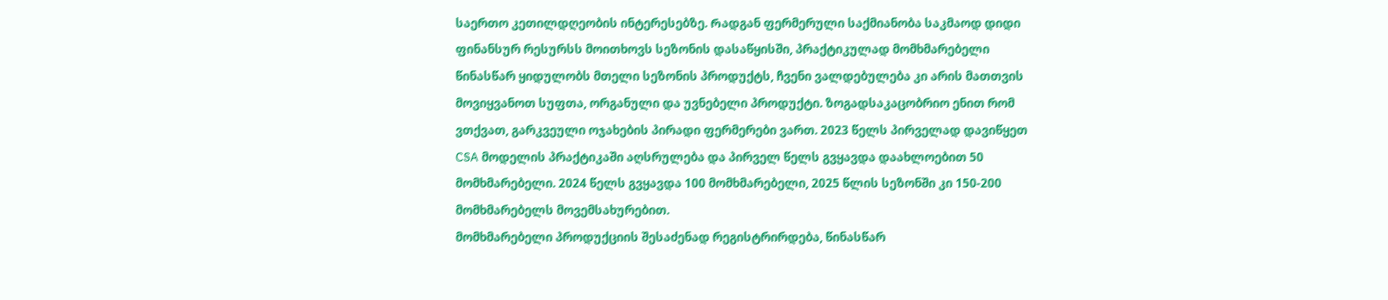საერთო კეთილდღეობის ინტერესებზე. Რადგან ფერმერული საქმიანობა საკმაოდ დიდი ფინანსურ რესურსს მოითხოვს სეზონის დასაწყისში, პრაქტიკულად მომხმარებელი წინასწარ ყიდულობს მთელი სეზონის პროდუქტს, ჩვენი ვალდებულება კი არის მათთვის მოვიყვანოთ სუფთა, ორგანული და უვნებელი პროდუქტი. ზოგადსაკაცობრიო ენით რომ ვთქვათ, გარკვეული ოჯახების პირადი ფერმერები ვართ. 2023 წელს პირველად დავიწყეთ CSA მოდელის პრაქტიკაში აღსრულება და პირველ წელს გვყავდა დაახლოებით 50 მომხმარებელი. 2024 წელს გვყავდა 100 მომხმარებელი, 2025 წლის სეზონში კი 150-200 მომხმარებელს მოვემსახურებით.
მომხმარებელი პროდუქციის შესაძენად რეგისტრირდება, წინასწარ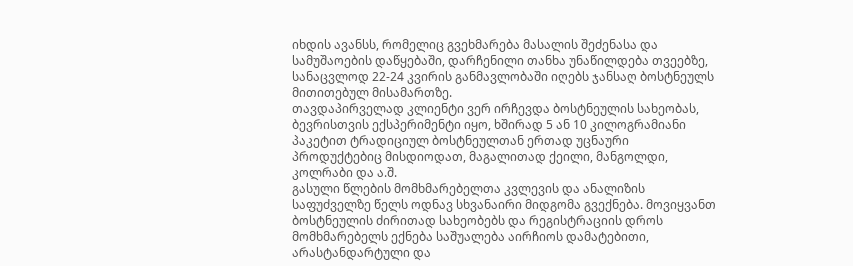იხდის ავანსს, რომელიც გვეხმარება მასალის შეძენასა და სამუშაოების დაწყებაში, დარჩენილი თანხა უნაწილდება თვეებზე, სანაცვლოდ 22-24 კვირის განმავლობაში იღებს ჯანსაღ ბოსტნეულს მითითებულ მისამართზე.
თავდაპირველად კლიენტი ვერ ირჩევდა ბოსტნეულის სახეობას, ბევრისთვის ექსპერიმენტი იყო, ხშირად 5 ან 10 კილოგრამიანი პაკეტით ტრადიციულ ბოსტნეულთან ერთად უცნაური პროდუქტებიც მისდიოდათ, მაგალითად ქეილი, მანგოლდი, კოლრაბი და ა.შ.
გასული წლების მომხმარებელთა კვლევის და ანალიზის საფუძველზე წელს ოდნავ სხვანაირი მიდგომა გვექნება. მოვიყვანთ ბოსტნეულის ძირითად სახეობებს და რეგისტრაციის დროს მომხმარებელს ექნება საშუალება აირჩიოს დამატებითი, არასტანდარტული და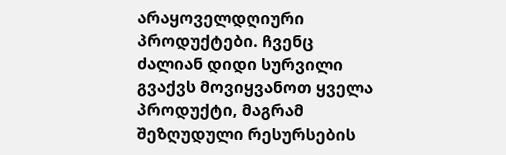არაყოველდღიური პროდუქტები. ჩვენც ძალიან დიდი სურვილი გვაქვს მოვიყვანოთ ყველა პროდუქტი, მაგრამ შეზღუდული რესურსების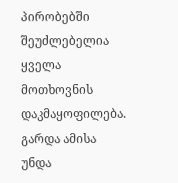პირობებში შეუძლებელია ყველა მოთხოვნის დაკმაყოფილება.
გარდა ამისა უნდა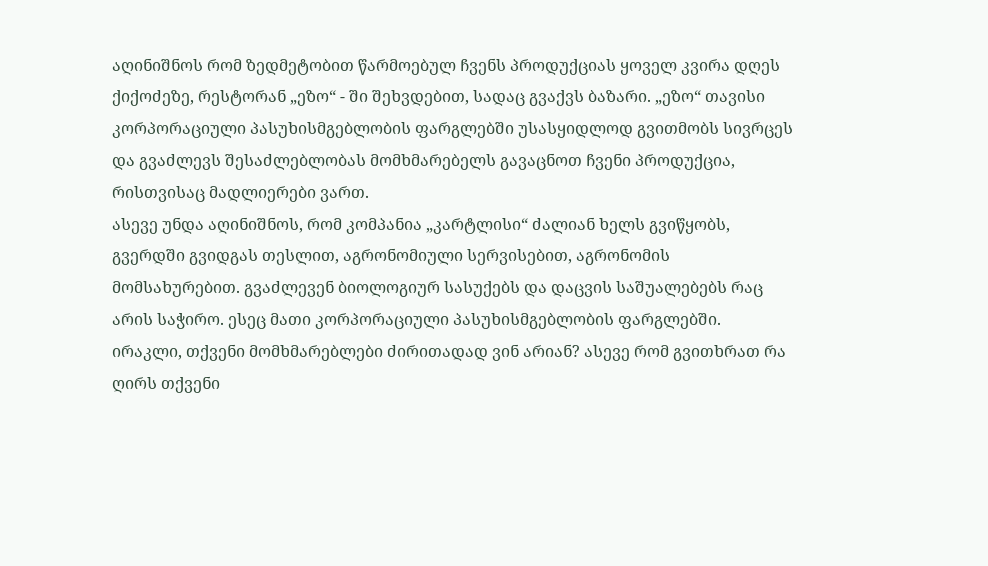აღინიშნოს რომ ზედმეტობით წარმოებულ ჩვენს პროდუქციას ყოველ კვირა დღეს ქიქოძეზე, რესტორან „ეზო“ - ში შეხვდებით, სადაც გვაქვს ბაზარი. „ეზო“ თავისი კორპორაციული პასუხისმგებლობის ფარგლებში უსასყიდლოდ გვითმობს სივრცეს და გვაძლევს შესაძლებლობას მომხმარებელს გავაცნოთ ჩვენი პროდუქცია, რისთვისაც მადლიერები ვართ.
ასევე უნდა აღინიშნოს, რომ კომპანია „კარტლისი“ ძალიან ხელს გვიწყობს, გვერდში გვიდგას თესლით, აგრონომიული სერვისებით, აგრონომის მომსახურებით. გვაძლევენ ბიოლოგიურ სასუქებს და დაცვის საშუალებებს რაც არის საჭირო. ესეც მათი კორპორაციული პასუხისმგებლობის ფარგლებში.
ირაკლი, თქვენი მომხმარებლები ძირითადად ვინ არიან? ასევე რომ გვითხრათ რა ღირს თქვენი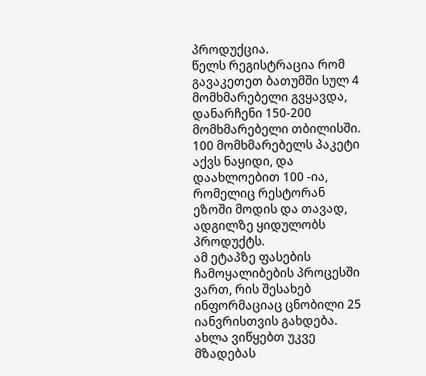პროდუქცია.
წელს რეგისტრაცია რომ გავაკეთეთ ბათუმში სულ 4 მომხმარებელი გვყავდა, დანარჩენი 150-200 მომხმარებელი თბილისში. 100 მომხმარებელს პაკეტი აქვს ნაყიდი, და დაახლოებით 100 -ია, რომელიც რესტორან ეზოში მოდის და თავად, ადგილზე ყიდულობს პროდუქტს.
ამ ეტაპზე ფასების ჩამოყალიბების პროცესში ვართ, რის შესახებ ინფორმაციაც ცნობილი 25 იანვრისთვის გახდება. ახლა ვიწყებთ უკვე მზადებას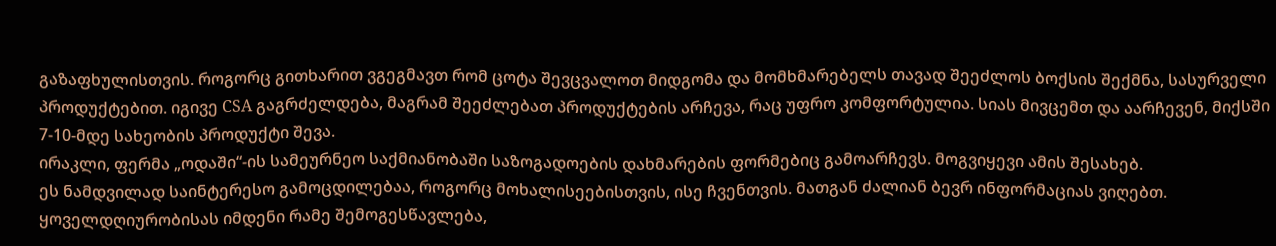გაზაფხულისთვის. როგორც გითხარით ვგეგმავთ რომ ცოტა შევცვალოთ მიდგომა და მომხმარებელს თავად შეეძლოს ბოქსის შექმნა, სასურველი პროდუქტებით. იგივე CSA გაგრძელდება, მაგრამ შეეძლებათ პროდუქტების არჩევა, რაც უფრო კომფორტულია. სიას მივცემთ და აარჩევენ, მიქსში 7-10-მდე სახეობის პროდუქტი შევა.
ირაკლი, ფერმა „ოდაში“-ის სამეურნეო საქმიანობაში საზოგადოების დახმარების ფორმებიც გამოარჩევს. მოგვიყევი ამის შესახებ.
ეს ნამდვილად საინტერესო გამოცდილებაა, როგორც მოხალისეებისთვის, ისე ჩვენთვის. მათგან ძალიან ბევრ ინფორმაციას ვიღებთ. ყოველდღიურობისას იმდენი რამე შემოგესწავლება,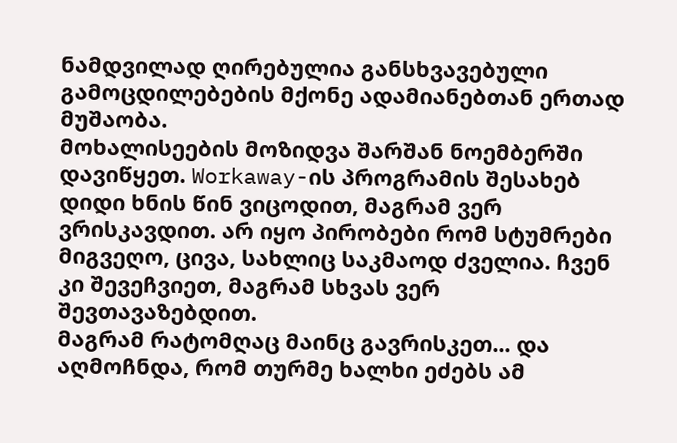ნამდვილად ღირებულია განსხვავებული გამოცდილებების მქონე ადამიანებთან ერთად მუშაობა.
მოხალისეების მოზიდვა შარშან ნოემბერში დავიწყეთ. Workaway-ის პროგრამის შესახებ დიდი ხნის წინ ვიცოდით, მაგრამ ვერ ვრისკავდით. არ იყო პირობები რომ სტუმრები მიგვეღო, ცივა, სახლიც საკმაოდ ძველია. ჩვენ კი შევეჩვიეთ, მაგრამ სხვას ვერ შევთავაზებდით.
მაგრამ რატომღაც მაინც გავრისკეთ... და აღმოჩნდა, რომ თურმე ხალხი ეძებს ამ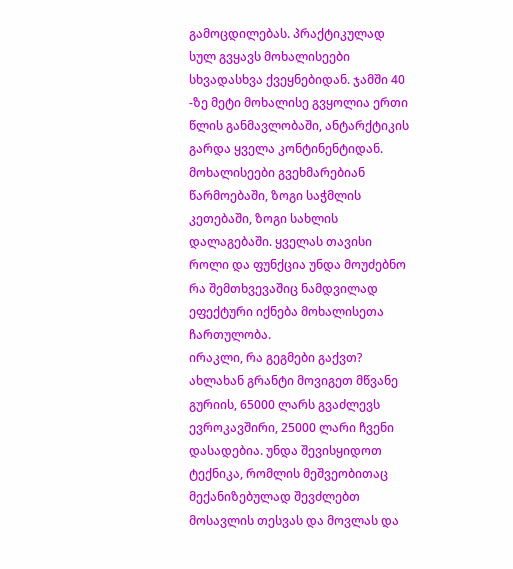გამოცდილებას. პრაქტიკულად სულ გვყავს მოხალისეები სხვადასხვა ქვეყნებიდან. ჯამში 40 -ზე მეტი მოხალისე გვყოლია ერთი წლის განმავლობაში, ანტარქტიკის გარდა ყველა კონტინენტიდან.
მოხალისეები გვეხმარებიან წარმოებაში, ზოგი საჭმლის კეთებაში, ზოგი სახლის დალაგებაში. ყველას თავისი როლი და ფუნქცია უნდა მოუძებნო რა შემთხვევაშიც ნამდვილად ეფექტური იქნება მოხალისეთა ჩართულობა.
ირაკლი, რა გეგმები გაქვთ?
ახლახან გრანტი მოვიგეთ მწვანე გურიის, 65000 ლარს გვაძლევს ევროკავშირი, 25000 ლარი ჩვენი დასადებია. უნდა შევისყიდოთ ტექნიკა, რომლის მეშვეობითაც მექანიზებულად შევძლებთ მოსავლის თესვას და მოვლას და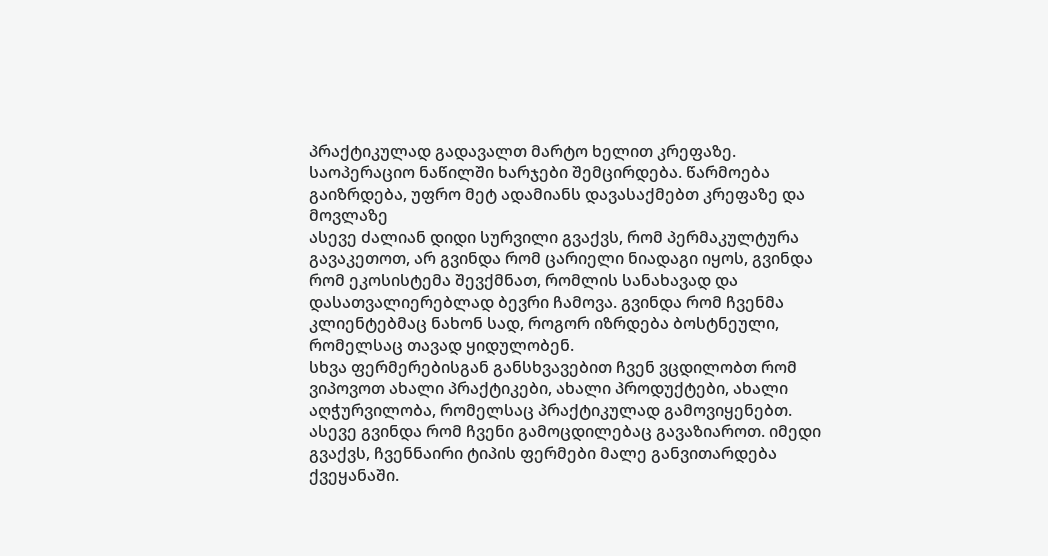პრაქტიკულად გადავალთ მარტო ხელით კრეფაზე. საოპერაციო ნაწილში ხარჯები შემცირდება. წარმოება გაიზრდება, უფრო მეტ ადამიანს დავასაქმებთ კრეფაზე და მოვლაზე
ასევე ძალიან დიდი სურვილი გვაქვს, რომ პერმაკულტურა გავაკეთოთ, არ გვინდა რომ ცარიელი ნიადაგი იყოს, გვინდა რომ ეკოსისტემა შევქმნათ, რომლის სანახავად და დასათვალიერებლად ბევრი ჩამოვა. გვინდა რომ ჩვენმა კლიენტებმაც ნახონ სად, როგორ იზრდება ბოსტნეული, რომელსაც თავად ყიდულობენ.
სხვა ფერმერებისგან განსხვავებით ჩვენ ვცდილობთ რომ ვიპოვოთ ახალი პრაქტიკები, ახალი პროდუქტები, ახალი აღჭურვილობა, რომელსაც პრაქტიკულად გამოვიყენებთ. ასევე გვინდა რომ ჩვენი გამოცდილებაც გავაზიაროთ. იმედი გვაქვს, ჩვენნაირი ტიპის ფერმები მალე განვითარდება ქვეყანაში.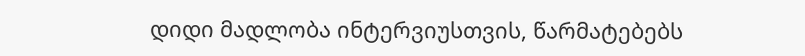დიდი მადლობა ინტერვიუსთვის, წარმატებებს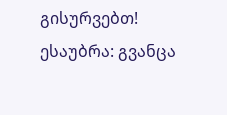გისურვებთ!
ესაუბრა: გვანცა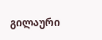გილაური